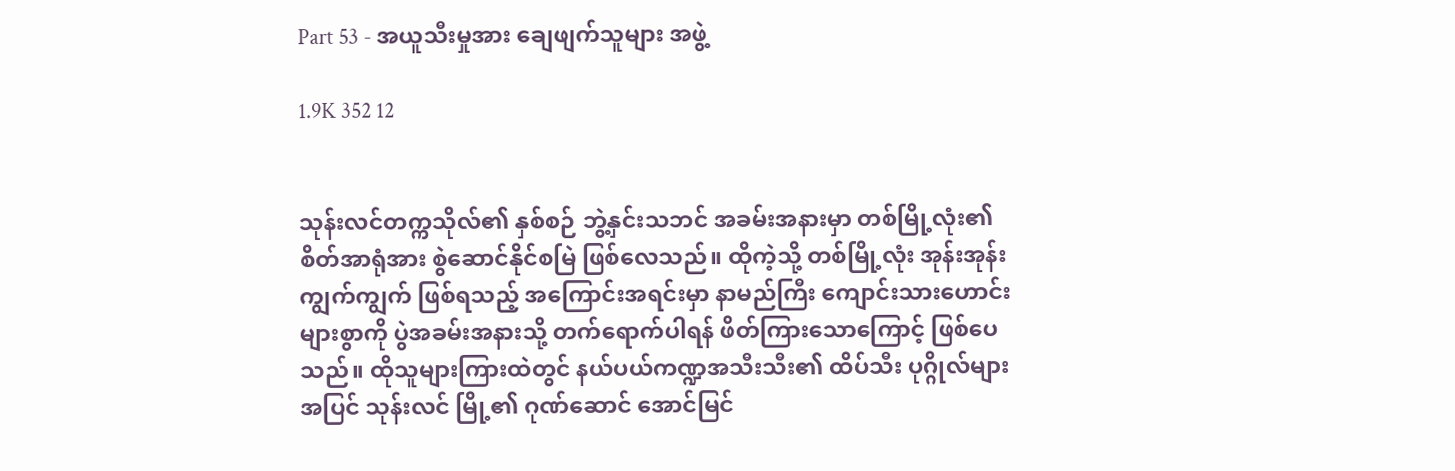Part 53 - အယူသီးမှုအား ချေဖျက်သူများ အဖွဲ့

1.9K 352 12


သုန်းလင်တက္ကသိုလ်၏ နှစ်စဉ် ဘွဲ့နှင်းသဘင် အခမ်းအနားမှာ တစ်မြို့လုံး၏ စိတ်အာရုံအား စွဲဆောင်နိုင်စမြဲ ဖြစ်လေသည်။ ထိုကဲ့သို့ တစ်မြို့လုံး အုန်းအုန်းကျွက်ကျွက် ဖြစ်ရသည့် အကြောင်းအရင်းမှာ နာမည်ကြီး ကျောင်းသားဟောင်းများစွာကို ပွဲအခမ်းအနားသို့ တက်ရောက်ပါရန် ဖိတ်ကြားသောကြောင့် ဖြစ်ပေသည်။ ထိုသူများကြားထဲတွင် နယ်ပယ်ကဏ္ဍအသီးသီး၏ ထိပ်သီး ပုဂ္ဂိုလ်များ အပြင် သုန်းလင် မြို့၏ ဂုဏ်ဆောင် အောင်မြင်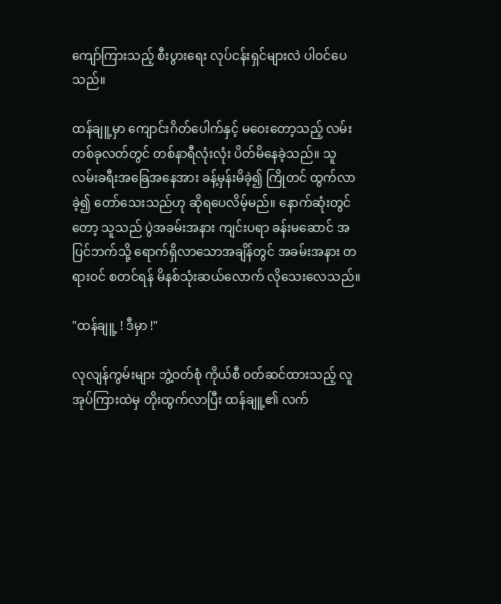ကျော်ကြားသည့် စီးပွားရေး လုပ်ငန်းရှင်များလဲ ပါဝင်ပေသည်။

ထန်ချူ့မှာ ကျောင်းဂိတ်ပေါက်နှင့် မဝေးတော့သည့် လမ်းတစ်ခုလတ်တွင် တစ်နာရီလုံးလုံး ပိတ်မိနေခဲ့သည်။ သူ လမ်းခရီးအခြေအနေအား ခန့်မှန်းမိခဲ့၍ ကြိုတင် ထွက်လာခဲ့၍ တော်သေးသည်ဟု ဆိုရပေလိမ့်မည်။ နောက်ဆုံးတွင်တော့ သူသည် ပွဲအခမ်းအနား ကျင်းပရာ ခန်းမဆောင် အပြင်ဘက်သို့ ရောက်ရှိလာသောအချိန်တွင် အခမ်းအနား တရားဝင် စတင်ရန် မိနစ်သုံးဆယ်လောက် လိုသေးလေသည်။

"ထန်ချူ့ ! ဒီမှာ !"

လုလျန်ကွမ်းများ ဘွဲ့ဝတ်စုံ ကိုယ်စီ ဝတ်ဆင်ထားသည့် လူအုပ်ကြားထဲမှ တိုးထွက်လာပြီး ထန်ချူ့၏ လက်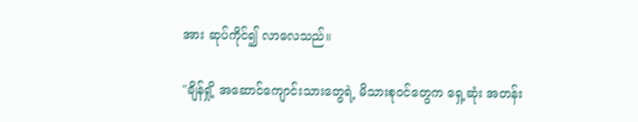အား ဆုပ်ကိုင်၍ လာလေသည်။

"ချိန်ရှို့ အဆောင်ကျောင်းသားတွေရဲ့ မိသားစုဝင်တွေက ရှေ့ဆုံး အတန်း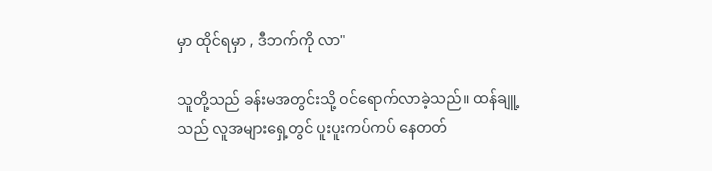မှာ ထိုင်ရမှာ , ဒီဘက်ကို လာ"

သူတို့သည် ခန်းမအတွင်းသို့ ဝင်ရောက်လာခဲ့သည်။ ထန်ချူ့သည် လူအများရှေ့တွင် ပူးပူးကပ်ကပ် နေတတ်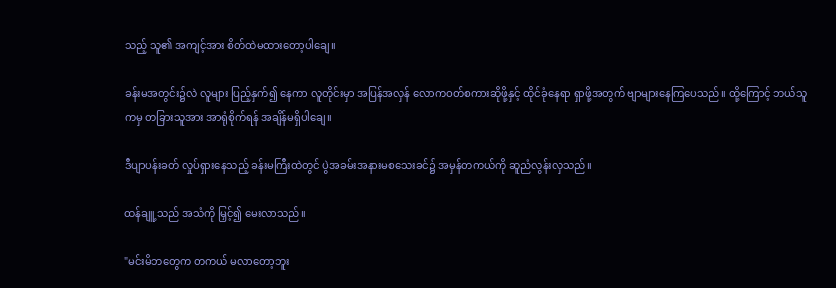သည့် သူ၏ အကျင့်အား စိတ်ထဲမထားတော့ပါချေ။

ခန်းမအတွင်း၌လဲ လူများ ပြည့်နှက်၍ နေကာ လူတိုင်းမှာ အပြန်အလှန် လောကဝတ်စကားဆိုဖို့နှင့် ထိုင်ခုံနေရာ ရှာဖို့အတွက် ဗျာများနေကြပေသည်။ ထို့ကြောင့် ဘယ်သူကမှ တခြားသူအား အာရုံစိုက်ရန် အချိန်မရှိပါချေ။

ဒီပျာပန်းခတ် လှုပ်ရှားနေသည့် ခန်းမကြီးထဲတွင် ပွဲအခမ်းအနားမစသေးခင်၌ အမှန်တကယ်ကို ဆူညံလွန်းလှသည်။

ထန်ချူ့သည် အသံကို မြှင့်၍ မေးလာသည်။

"မင်းမိဘတွေက တကယ် မလာတော့ဘူး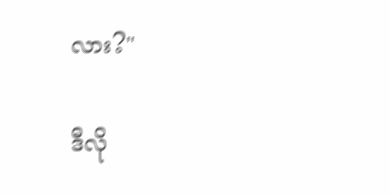လား?"

ဒီလို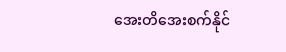အေးတိအေးစက်နိုင်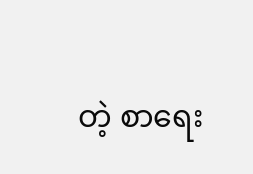တဲ့ စာရေး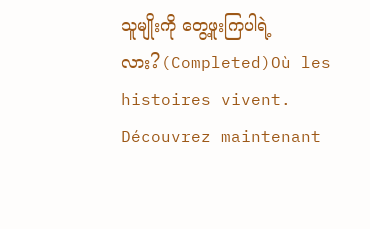သူမျိုးကို တွေ့ဖူးကြပါရဲ့လား?(Completed)Où les histoires vivent. Découvrez maintenant